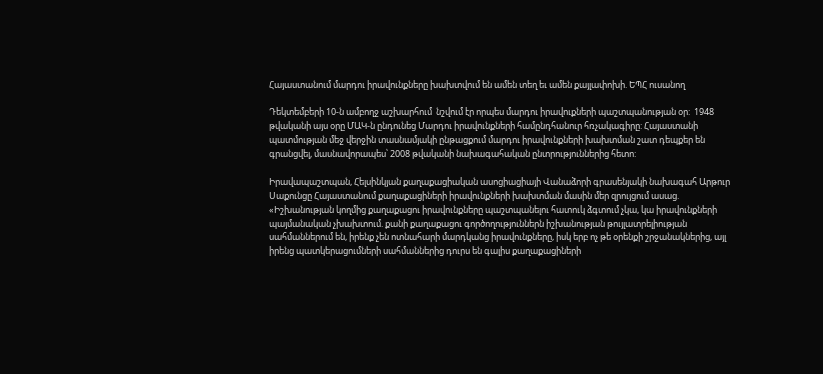Հայաստանում մարդու իրավունքները խախտվում են ամեն տեղ եւ ամեն քայլափոխի. ԵՊՀ ուսանող

Դեկտեմբերի 10-ն ամբողջ աշխարհում  նշվում էր որպես մարդու իրավուքների պաշտպանության օր:  1948 թվականի այս օրը ՄԱԿ-ն ընդունեց Մարդու իրավունքների համընդհանուր հռչակագիրը: Հայաստանի պատմության մեջ վերջին տասնամյակի ընթացքում մարդու իրավունքների խախտման շատ դեպքեր են գրանցվել, մասնավորապես՝ 2008 թվականի նախագահական ընտրություններից հետո:

Իրավապաշտպան, Հելսինկյան քաղաքացիական ասոցիացիայի Վանաձորի գրասենյակի նախագահ Արթուր Սաքունցը Հայաստանում քաղաքացիների իրավունքների խախտման մասին մեր զրույցում ասաց. «Իշխանության կողմից քաղաքացու իրավունքները պաշտպանելու հատուկ ձգտում չկա, կա իրավունքների պայմանական չխախտում. քանի քաղաքացու գործողություններն իշխանության թույլատրելիության սահմաններում են, իրենք չեն ոտնահարի մարդկանց իրավունքները, իսկ երբ ոչ թե օրենքի շրջանակներից, այլ իրենց պատկերացումների սահմաններից դուրս են գալիս քաղաքացիների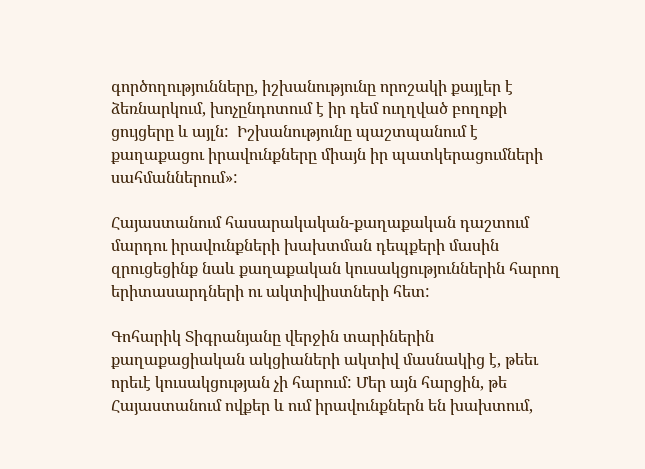գործողությունները, իշխանությունը որոշակի քայլեր է ձեռնարկում, խոչընդոտում է իր դեմ ուղղված բողոքի ցույցերը և այլն:  Իշխանությունը պաշտպանում է քաղաքացու իրավունքները միայն իր պատկերացումների սահմաններում»:

Հայաստանում հասարակական-քաղաքական դաշտում մարդու իրավունքների խախտման դեպքերի մասին զրուցեցինք նաև քաղաքական կուսակցություններին հարող երիտասարդների ու ակտիվիստների հետ:

Գոհարիկ Տիգրանյանը վերջին տարիներին քաղաքացիական ակցիաների ակտիվ մասնակից է, թեեւ որեւէ կուսակցության չի հարում: Մեր այն հարցին, թե Հայաստանում ովքեր և ում իրավունքներն են խախտում,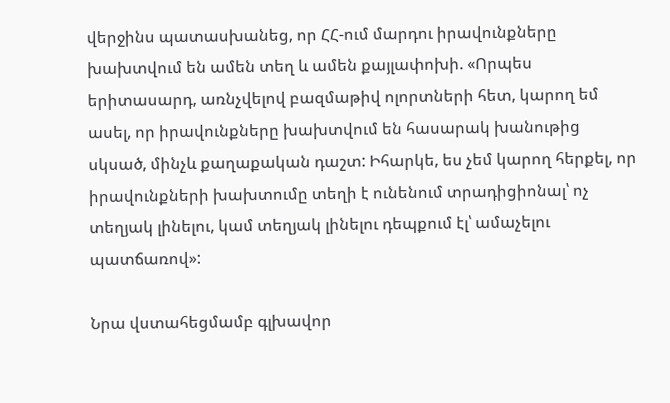վերջինս պատասխանեց, որ ՀՀ-ում մարդու իրավունքները խախտվում են ամեն տեղ և ամեն քայլափոխի. «Որպես երիտասարդ, առնչվելով բազմաթիվ ոլորտների հետ, կարող եմ ասել, որ իրավունքները խախտվում են հասարակ խանութից սկսած, մինչև քաղաքական դաշտ: Իհարկե, ես չեմ կարող հերքել, որ իրավունքների խախտումը տեղի է ունենում տրադիցիոնալ՝ ոչ տեղյակ լինելու, կամ տեղյակ լինելու դեպքում էլ՝ ամաչելու պատճառով»:

Նրա վստահեցմամբ գլխավոր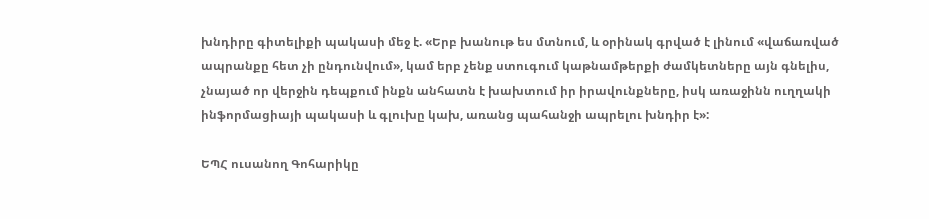խնդիրը գիտելիքի պակասի մեջ է. «Երբ խանութ ես մտնում, և օրինակ գրված է լինում «վաճառված ապրանքը հետ չի ընդունվում», կամ երբ չենք ստուգում կաթնամթերքի ժամկետները այն գնելիս, չնայած որ վերջին դեպքում ինքն անհատն է խախտում իր իրավունքները, իսկ առաջինն ուղղակի ինֆորմացիայի պակասի և գլուխը կախ, առանց պահանջի ապրելու խնդիր է»:

ԵՊՀ ուսանող Գոհարիկը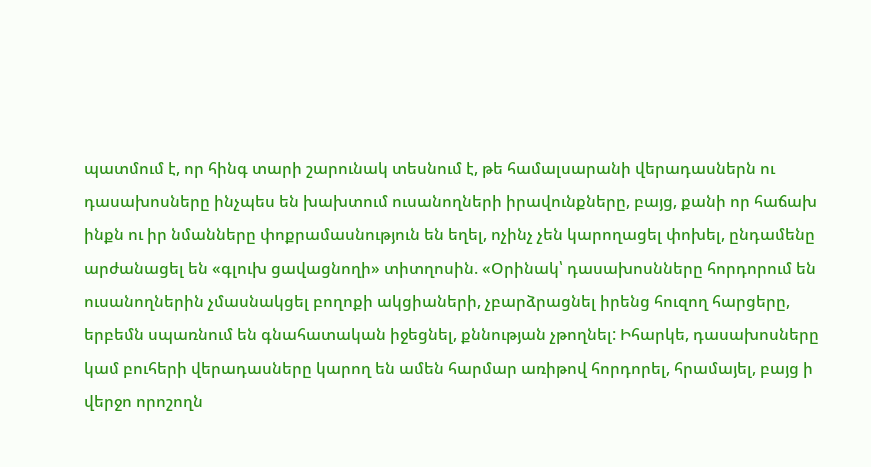պատմում է, որ հինգ տարի շարունակ տեսնում է, թե համալսարանի վերադասներն ու դասախոսները ինչպես են խախտում ուսանողների իրավունքները, բայց, քանի որ հաճախ ինքն ու իր նմանները փոքրամասնություն են եղել, ոչինչ չեն կարողացել փոխել, ընդամենը արժանացել են «գլուխ ցավացնողի» տիտղոսին. «Օրինակ՝ դասախոսնները հորդորում են ուսանողներին չմասնակցել բողոքի ակցիաների, չբարձրացնել իրենց հուզող հարցերը, երբեմն սպառնում են գնահատական իջեցնել, քննության չթողնել: Իհարկե, դասախոսները կամ բուհերի վերադասները կարող են ամեն հարմար առիթով հորդորել, հրամայել, բայց ի վերջո որոշողն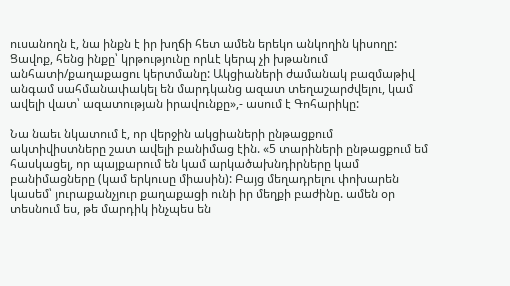ուսանողն է, նա ինքն է իր խղճի հետ ամեն երեկո անկողին կիսողը: Ցավոք, հենց ինքը՝ կրթությունը որևէ կերպ չի խթանում անհատի/քաղաքացու կերտմանը: Ակցիաների ժամանակ բազմաթիվ անգամ սահմանափակել են մարդկանց ազատ տեղաշարժվելու, կամ ավելի վատ՝ ազատության իրավունքը»,- ասում է Գոհարիկը:

Նա նաեւ նկատում է, որ վերջին ակցիաների ընթացքում ակտիվիստները շատ ավելի բանիմաց էին. «5 տարիների ընթացքում եմ հասկացել, որ պայքարում են կամ արկածախնդիրները կամ բանիմացները (կամ երկուսը միասին): Բայց մեղադրելու փոխարեն կասեմ՝ յուրաքանչյուր քաղաքացի ունի իր մեղքի բաժինը. ամեն օր տեսնում ես, թե մարդիկ ինչպես են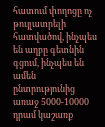հատում փողոցը ոչ թույլատրելի հատվածով, ինչպես են աղբը գետնին գցում, ինչպես են ամեն ընտրությունից առաջ 5000-10000 դրամ կաշառք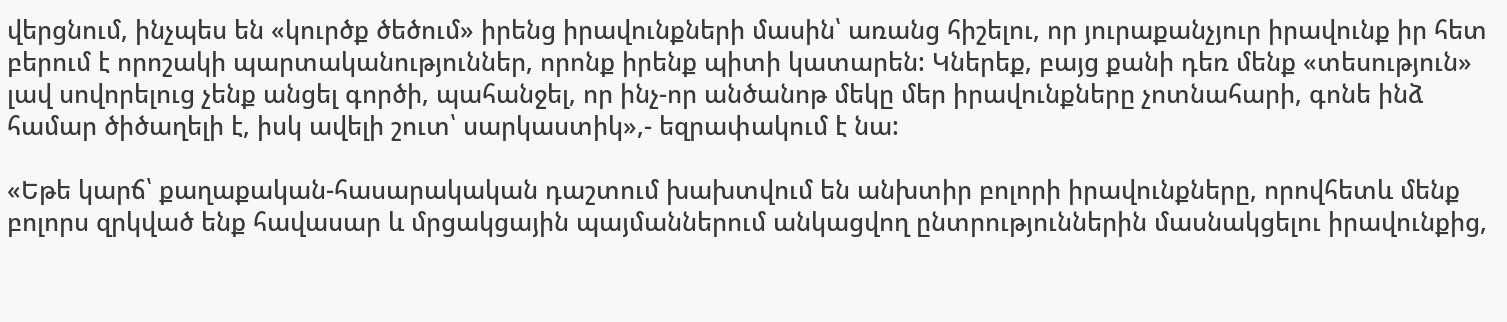վերցնում, ինչպես են «կուրծք ծեծում» իրենց իրավունքների մասին՝ առանց հիշելու, որ յուրաքանչյուր իրավունք իր հետ բերում է որոշակի պարտականություններ, որոնք իրենք պիտի կատարեն: Կներեք, բայց քանի դեռ մենք «տեսություն» լավ սովորելուց չենք անցել գործի, պահանջել, որ ինչ-որ անծանոթ մեկը մեր իրավունքները չոտնահարի, գոնե ինձ համար ծիծաղելի է, իսկ ավելի շուտ՝ սարկաստիկ»,- եզրափակում է նա:

«Եթե կարճ՝ քաղաքական-հասարակական դաշտում խախտվում են անխտիր բոլորի իրավունքները, որովհետև մենք բոլորս զրկված ենք հավասար և մրցակցային պայմաններում անկացվող ընտրություններին մասնակցելու իրավունքից,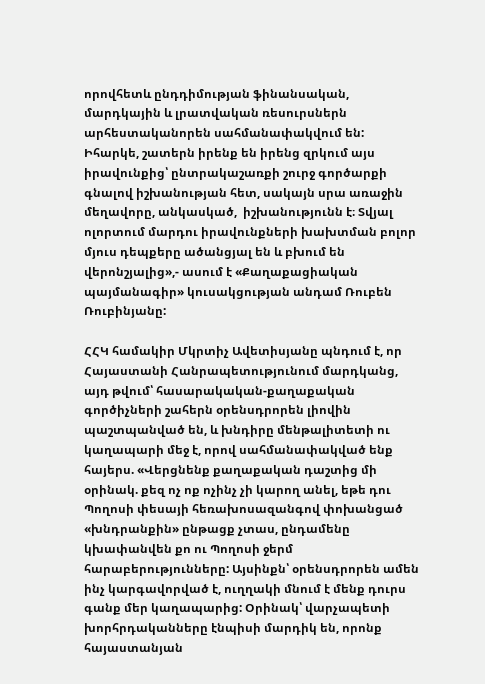որովհետև ընդդիմության ֆինանսական, մարդկային և լրատվական ռեսուրսներն արհեստականորեն սահմանափակվում են: Իհարկե, շատերն իրենք են իրենց զրկում այս իրավունքից՝ ընտրակաշառքի շուրջ գործարքի գնալով իշխանության հետ, սակայն սրա առաջին մեղավորը, անկասկած,  իշխանությունն է։ Տվյալ ոլորտում մարդու իրավունքների խախտման բոլոր մյուս դեպքերը ածանցյալ են և բխում են վերոնշյալից»,- ասում է «Քաղաքացիական պայմանագիր» կուսակցության անդամ Ռուբեն Ռուբինյանը:

ՀՀԿ համակիր Մկրտիչ Ավետիսյանը պնդում է, որ Հայաստանի Հանրապետությունում մարդկանց, այդ թվում՝ հասարակական-քաղաքական գործիչների շահերն օրենսդրորեն լիովին պաշտպանված են, և խնդիրը մենթալիտետի ու կաղապարի մեջ է, որով սահմանափակված ենք հայերս. «Վերցնենք քաղաքական դաշտից մի օրինակ. քեզ ոչ ոք ոչինչ չի կարող անել, եթե դու Պողոսի փեսայի հեռախոսազանգով փոխանցած «խնդրանքին» ընթացք չտաս, ընդամենը կխափանվեն քո ու Պողոսի ջերմ հարաբերությունները: Այսինքն՝ օրենսդրորեն ամեն ինչ կարգավորված է, ուղղակի մնում է մենք դուրս գանք մեր կաղապարից: Օրինակ՝ վարչապետի խորհրդականները էնպիսի մարդիկ են, որոնք հայաստանյան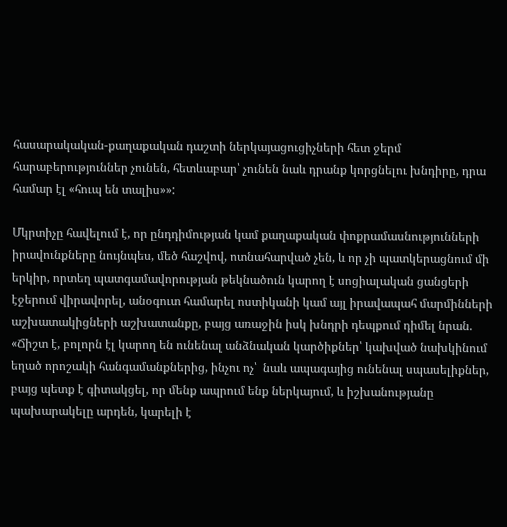հասարակական-քաղաքական դաշտի ներկայացուցիչների հետ ջերմ հարաբերություններ չունեն, հետևաբար՝ չունեն նաև դրանք կորցնելու խնդիրը, դրա համար էլ «հուպ են տալիս»»:

Մկրտիչը հավելում է, որ ընդդիմության կամ քաղաքական փոքրամասնությունների իրավունքները նույնպես, մեծ հաշվով, ոտնահարված չեն, և որ չի պատկերացնում մի երկիր, որտեղ պատգամավորության թեկնածուն կարող է սոցիալական ցանցերի էջերում վիրավորել, անօգուտ համարել ոստիկանի կամ այլ իրավապահ մարմինների աշխատակիցների աշխատանքը, բայց առաջին իսկ խնդրի դեպքում դիմել նրան. «Ճիշտ է, բոլորն էլ կարող են ունենալ անձնական կարծիքներ՝ կախված նախկինում եղած որոշակի հանգամանքներից, ինչու ոչ՝  նաև ապագայից ունենալ սպասելիքներ, բայց պետք է գիտակցել, որ մենք ապրում ենք ներկայում, և իշխանությանը պախարակելը արդեն, կարելի է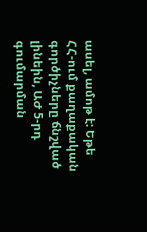ասել, ամոթ է: Եթե ՀՀ-ում քաղաքական գործիչները ճնշված լինեին, ԱԺ 5-րդ գումարման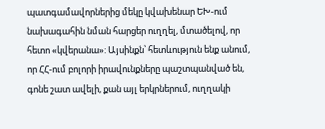պատգամավորներից մեկը կվախենար ԵԽ-ում նախագահին նման հարցեր ուղղել, մտածելով, որ հետո «կվերանա»: Այսինքն՝ հետևություն ենք անում, որ ՀՀ-ում բոլորի իրավունքները պաշտպանված են, գոնե շատ ավելի, քան այլ երկրներում, ուղղակի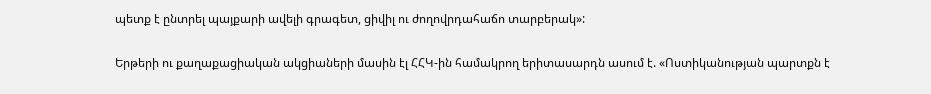պետք է ընտրել պայքարի ավելի գրագետ, ցիվիլ ու ժողովրդահաճո տարբերակ»:

Երթերի ու քաղաքացիական ակցիաների մասին էլ ՀՀԿ-ին համակրող երիտասարդն ասում է. «Ոստիկանության պարտքն է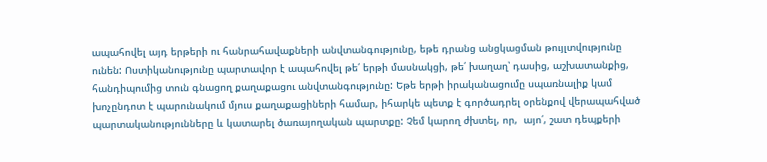ապահովել այդ երթերի ու հանրահավաքների անվտանգությունը, եթե դրանց անցկացման թույլտվությունը ունեն: Ոստիկանությունը պարտավոր է ապահովել թե՛ երթի մասնակցի, թե՛ խաղաղ՝ դասից, աշխատանքից, հանդիպումից տուն գնացող քաղաքացու անվտանգությունը: Եթե երթի իրականացումը սպառնալիք կամ խոչընդոտ է պարունակում մյուս քաղաքացիների համար, իհարկե պետք է գործադրել օրենքով վերապահված պարտականությունները և կատարել ծառայողական պարտքը: Չեմ կարող ժխտել, որ,  այո՛, շատ դեպքերի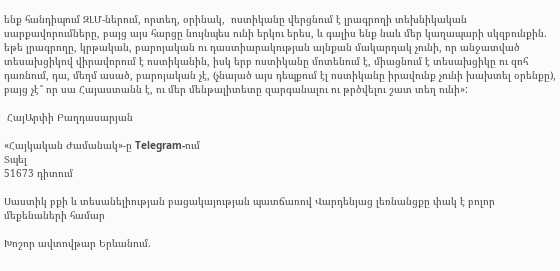ենք հանդիպում ԶԼՄ-ներում, որտեղ, օրինակ,  ոստիկանը վերցնում է լրագրողի տեխնիկական սարքավորումները, բայց այս հարցը նույնպես ունի երկու երես, և գալիս ենք նաև մեր կաղապարի սկզբունքին. եթե լրագրողը, կրթական, բարոյական ու դաստիարակության այնքան մակարդակ չունի, որ անջատված տեսախցիկով վիրավորում է ոստիկանին, իսկ երբ ոստիկանը մոտենում է, միացնում է տեսախցիկը ու զոհ դառնում, դա, մեղմ ասած, բարոյական չէ, (չնայած այս դեպքում էլ ոստիկանը իրավունք չունի խախտել օրենքը), բայց չէ՞ որ սա Հայաստանն է, ու մեր մենթալիտետը զարգանալու ու թրծվելու շատ տեղ ունի»:

 ՀայԱրփի Բաղդասարյան

«Հայկական Ժամանակ»-ը Telegram-ում
Տպել
51673 դիտում

Սաստիկ բքի և տեսանելիության բացակայության պատճառով Վարդենյաց լեռնանցքը փակ է բոլոր մեքենաների համար

Խոշոր ավտովթար Երևանում.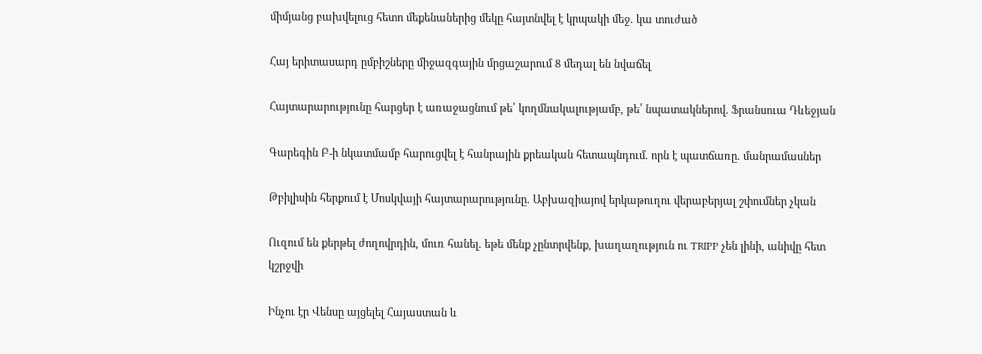միմյանց բախվելուց հետո մեքենաներից մեկը հայտնվել է կրպակի մեջ. կա տուժած

Հայ երիտասարդ ըմբիշները միջազգային մրցաշարում 8 մեդալ են նվաճել

Հայտարարությունը հարցեր է առաջացնում թե՛ կողմնակալությամբ, թե՛ նպատակներով. Ֆրանսուա Դևեջյան

Գարեգին Բ-ի նկատմամբ հարուցվել է հանրային քրեական հետապնդում. որն է պատճառը. մանրամասներ

Թբիլիսին հերքում է Մոսկվայի հայտարարությունը. Աբխազիայով երկաթուղու վերաբերյալ շփումներ չկան

Ուզում են քերթել ժողովրդին, մուռ հանել. եթե մենք չընտրվենք, խաղաղություն ու TRIPP չեն լինի, անիվը հետ կշրջվի

Ինչու էր Վենսը այցելել Հայաստան և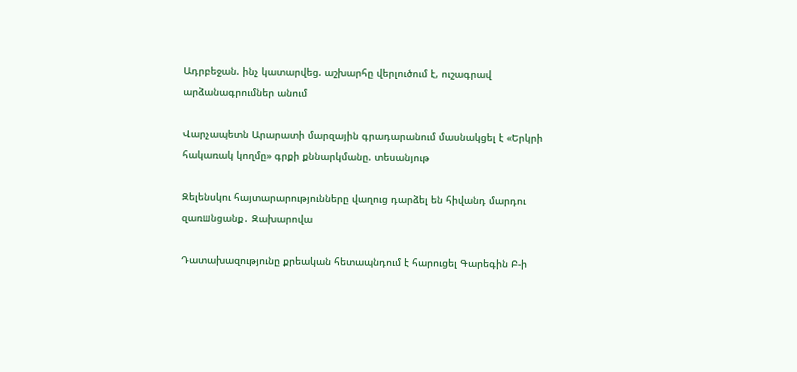Ադրբեջան. ինչ կատարվեց. աշխարհը վերլուծում է, ուշագրավ արձանագրումներ անում

Վարչապետն Արարատի մարզային գրադարանում մասնակցել է «Երկրի հակառակ կողմը» գրքի քննարկմանը. տեսանյութ

Զելենսկու հայտարարությունները վաղուց դարձել են հիվանդ մարդու զառшնցանք․ Զախարովա

Դատախազությունը քրեական հետապնդում է հարուցել Գարեգին Բ-ի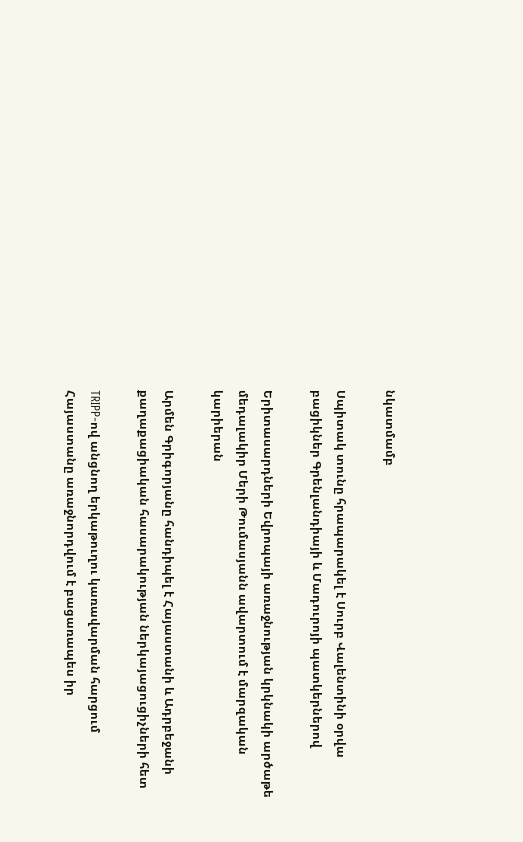նկատմամբ

Սպիտակ տունը հրապարակել է Սուրբ Վալենտինի օրվա բացիկներ Գրենլանդիայի և Մադուրոյի պատկերներով

Երիտասարդների Եվրոպայի առաջնության կրկնակի արծաթե մեդալակիր Մերի Թումասյանն ավարտում է մարզական կարիերան

Արմեն Գրիգորյանը հանդիպել է Հայաստանի և Ադրբեջանի քաղաքացիական հասարակության ներկայացուցիչների հետ

TRIPP-ով անցնող երկաթուղու կառավարման հարցում Հայաստանը առաջնորդվում է բացառապես իր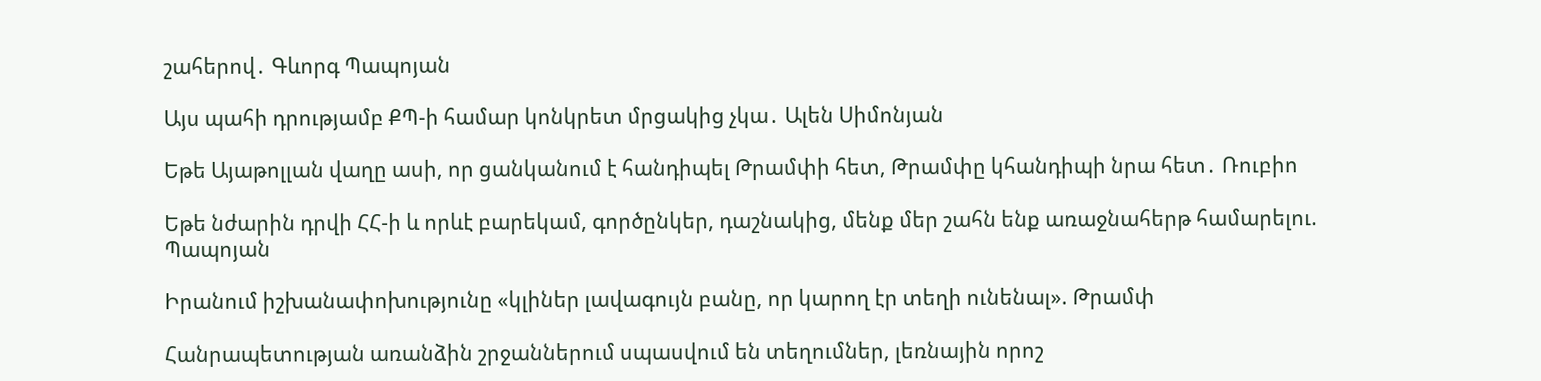շահերով․ Գևորգ Պապոյան

Այս պահի դրությամբ ՔՊ-ի համար կոնկրետ մրցակից չկա․ Ալեն Սիմոնյան

Եթե Այաթոլլան վաղը ասի, որ ցանկանում է հանդիպել Թրամփի հետ, Թրամփը կհանդիպի նրա հետ․ Ռուբիո

Եթե նժարին դրվի ՀՀ-ի և որևէ բարեկամ, գործընկեր, դաշնակից, մենք մեր շահն ենք առաջնահերթ համարելու. Պապոյան

Իրանում իշխանափոխությունը «կլիներ լավագույն բանը, որ կարող էր տեղի ունենալ». Թրամփ

Հանրապետության առանձին շրջաններում սպասվում են տեղումներ, լեռնային որոշ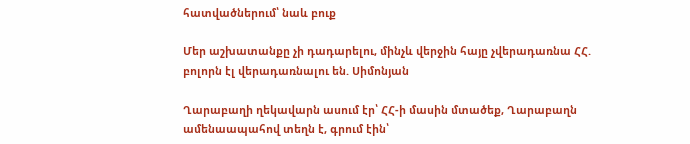հատվածներում՝ նաև բուք

Մեր աշխատանքը չի դադարելու, մինչև վերջին հայը չվերադառնա ՀՀ. բոլորն էլ վերադառնալու են. Սիմոնյան

Ղարաբաղի ղեկավարն ասում էր՝ ՀՀ-ի մասին մտածեք, Ղարաբաղն ամենաապահով տեղն է, գրում էին՝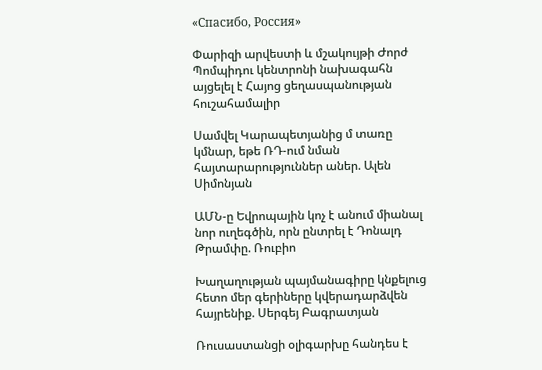«Спасибо, Россия»

Փարիզի արվեստի և մշակույթի Ժորժ Պոմպիդու կենտրոնի նախագահն այցելել է Հայոց ցեղասպանության հուշահամալիր

Սամվել Կարապետյանից մ տառը կմնար, եթե ՌԴ-ում նման հայտարարություններ աներ. Ալեն Սիմոնյան

ԱՄՆ-ը Եվրոպային կոչ է անում միանալ նոր ուղեգծին, որն ընտրել է Դոնալդ Թրամփը. Ռուբիո

Խաղաղության պայմանագիրը կնքելուց հետո մեր գերիները կվերադարձվեն հայրենիք. Սերգեյ Բագրատյան

Ռուսաստանցի օլիգարխը հանդես է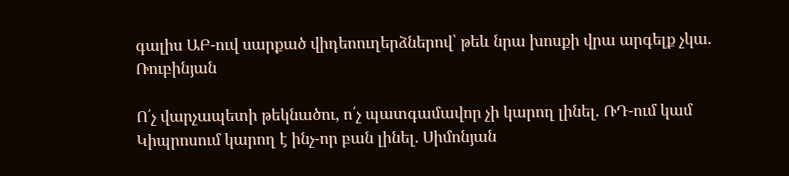գալիս ԱԲ-ուվ սարքած վիդեոուղերձներով՝ թեև նրա խոսքի վրա արգելք չկա. Ռուբինյան

Ո՛չ վարչապետի թեկնածու, ո՛չ պատգամավոր չի կարող լինել. ՌԴ-ում կամ Կիպրոսում կարող է ինչ-որ բան լինել. Սիմոնյան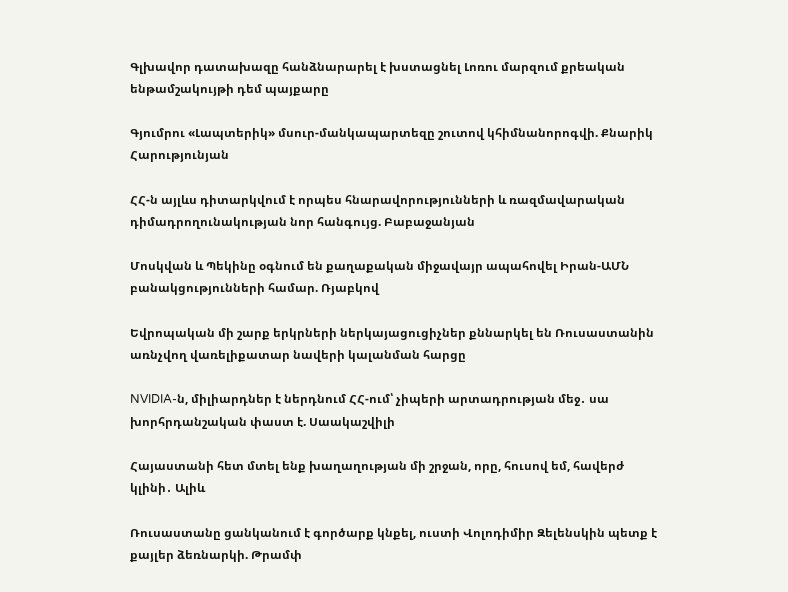Գլխավոր դատախազը հանձնարարել է խստացնել Լոռու մարզում քրեական ենթամշակույթի դեմ պայքարը

Գյումրու «Լապտերիկ» մսուր-մանկապարտեզը շուտով կհիմնանորոգվի. Քնարիկ Հարությունյան

ՀՀ-ն այլևս դիտարկվում է որպես հնարավորությունների և ռազմավարական դիմադրողունակության նոր հանգույց. Բաբաջանյան

Մոսկվան և Պեկինը օգնում են քաղաքական միջավայր ապահովել Իրան-ԱՄՆ բանակցությունների համար. Ռյաբկով

Եվրոպական մի շարք երկրների ներկայացուցիչներ քննարկել են Ռուսաստանին առնչվող վառելիքատար նավերի կալանման հարցը

NVIDIA-ն, միլիարդներ է ներդնում ՀՀ-ում՝ չիպերի արտադրության մեջ․ սա խորհրդանշական փաստ է. Սաակաշվիլի

Հայաստանի հետ մտել ենք խաղաղության մի շրջան, որը, հուսով եմ, հավերժ կլինի․ Ալիև

Ռուսաստանը ցանկանում է գործարք կնքել, ուստի Վոլոդիմիր Զելենսկին պետք է քայլեր ձեռնարկի. Թրամփ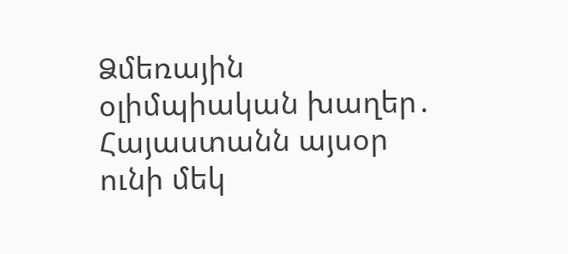Ձմեռային օլիմպիական խաղեր․ Հայաստանն այսօր ունի մեկ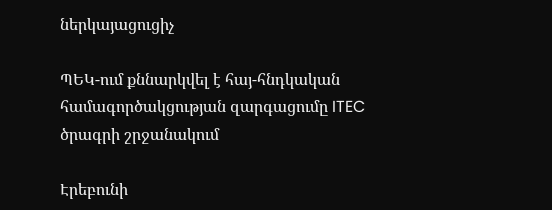ներկայացուցիչ

ՊԵԿ-ում քննարկվել է հայ-հնդկական համագործակցության զարգացումը ITEC ծրագրի շրջանակում

Էրեբունի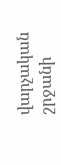վարչական շրջանի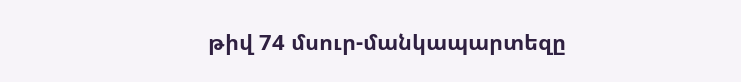թիվ 74 մսուր-մանկապարտեզը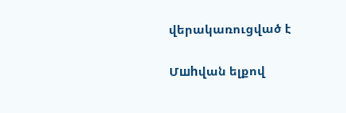վերակառուցված է

Մшhվան ելքով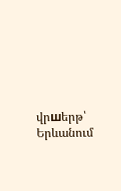վրшերթ՝ Երևանում